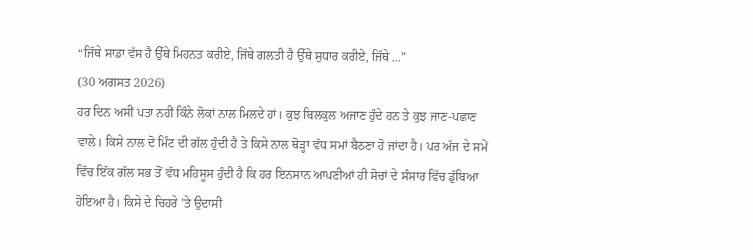“ਜਿੱਥੇ ਸਾਡਾ ਵੱਸ ਹੈ ਉੱਥੇ ਮਿਹਨਤ ਕਰੀਏ, ਜਿੱਥੇ ਗਲਤੀ ਹੈ ਉੱਥੇ ਸੁਧਾਰ ਕਰੀਏ, ਜਿੱਥੇ ...”
(30 ਅਗਸਤ 2026)
ਹਰ ਦਿਨ ਅਸੀਂ ਪਤਾ ਨਹੀਂ ਕਿੰਨੇ ਲੋਕਾਂ ਨਾਲ ਮਿਲਦੇ ਹਾਂ। ਕੁਝ ਬਿਲਕੁਲ ਅਜਾਣ ਹੁੰਦੇ ਹਨ ਤੇ ਕੁਝ ਜਾਣ-ਪਛਾਣ ਵਾਲੇ। ਕਿਸੇ ਨਾਲ ਦੋ ਮਿੰਟ ਦੀ ਗੱਲ ਹੁੰਦੀ ਹੈ ਤੇ ਕਿਸੇ ਨਾਲ ਥੋੜ੍ਹਾ ਵੱਧ ਸਮਾਂ ਬੈਠਣਾ ਹੋ ਜਾਂਦਾ ਹੈ। ਪਰ ਅੱਜ ਦੇ ਸਮੇਂ ਵਿੱਚ ਇੱਕ ਗੱਲ ਸਭ ਤੋਂ ਵੱਧ ਮਹਿਸੂਸ ਹੁੰਦੀ ਹੈ ਕਿ ਹਰ ਇਨਸਾਨ ਆਪਣੀਆਂ ਹੀ ਸੋਚਾਂ ਦੇ ਸੰਸਾਰ ਵਿੱਚ ਡੁੱਬਿਆ ਹੋਇਆ ਹੈ। ਕਿਸੇ ਦੇ ਚਿਹਰੇ ’ਤੇ ਉਦਾਸੀ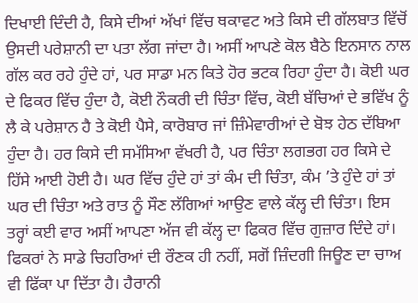ਦਿਖਾਈ ਦਿੰਦੀ ਹੈ, ਕਿਸੇ ਦੀਆਂ ਅੱਖਾਂ ਵਿੱਚ ਥਕਾਵਟ ਅਤੇ ਕਿਸੇ ਦੀ ਗੱਲਬਾਤ ਵਿੱਚੋਂ ਉਸਦੀ ਪਰੇਸ਼ਾਨੀ ਦਾ ਪਤਾ ਲੱਗ ਜਾਂਦਾ ਹੈ। ਅਸੀਂ ਆਪਣੇ ਕੋਲ ਬੈਠੇ ਇਨਸਾਨ ਨਾਲ ਗੱਲ ਕਰ ਰਹੇ ਹੁੰਦੇ ਹਾਂ, ਪਰ ਸਾਡਾ ਮਨ ਕਿਤੇ ਹੋਰ ਭਟਕ ਰਿਹਾ ਹੁੰਦਾ ਹੈ। ਕੋਈ ਘਰ ਦੇ ਫਿਕਰ ਵਿੱਚ ਹੁੰਦਾ ਹੈ, ਕੋਈ ਨੌਕਰੀ ਦੀ ਚਿੰਤਾ ਵਿੱਚ, ਕੋਈ ਬੱਚਿਆਂ ਦੇ ਭਵਿੱਖ ਨੂੰ ਲੈ ਕੇ ਪਰੇਸ਼ਾਨ ਹੈ ਤੇ ਕੋਈ ਪੈਸੇ, ਕਾਰੋਬਾਰ ਜਾਂ ਜ਼ਿੰਮੇਵਾਰੀਆਂ ਦੇ ਬੋਝ ਹੇਠ ਦੱਬਿਆ ਹੁੰਦਾ ਹੈ। ਹਰ ਕਿਸੇ ਦੀ ਸਮੱਸਿਆ ਵੱਖਰੀ ਹੈ, ਪਰ ਚਿੰਤਾ ਲਗਭਗ ਹਰ ਕਿਸੇ ਦੇ ਹਿੱਸੇ ਆਈ ਹੋਈ ਹੈ। ਘਰ ਵਿੱਚ ਹੁੰਦੇ ਹਾਂ ਤਾਂ ਕੰਮ ਦੀ ਚਿੰਤਾ, ਕੰਮ ’ਤੇ ਹੁੰਦੇ ਹਾਂ ਤਾਂ ਘਰ ਦੀ ਚਿੰਤਾ ਅਤੇ ਰਾਤ ਨੂੰ ਸੌਣ ਲੱਗਿਆਂ ਆਉਣ ਵਾਲੇ ਕੱਲ੍ਹ ਦੀ ਚਿੰਤਾ। ਇਸ ਤਰ੍ਹਾਂ ਕਈ ਵਾਰ ਅਸੀਂ ਆਪਣਾ ਅੱਜ ਵੀ ਕੱਲ੍ਹ ਦਾ ਫਿਕਰ ਵਿੱਚ ਗੁਜ਼ਾਰ ਦਿੰਦੇ ਹਾਂ।
ਫਿਕਰਾਂ ਨੇ ਸਾਡੇ ਚਿਹਰਿਆਂ ਦੀ ਰੌਣਕ ਹੀ ਨਹੀਂ, ਸਗੋਂ ਜ਼ਿੰਦਗੀ ਜਿਊਣ ਦਾ ਚਾਅ ਵੀ ਫਿੱਕਾ ਪਾ ਦਿੱਤਾ ਹੈ। ਹੈਰਾਨੀ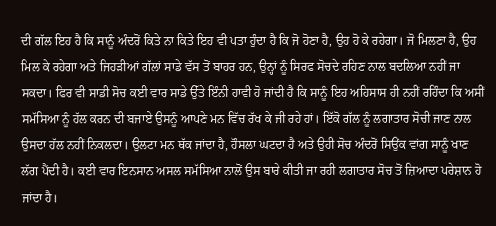ਦੀ ਗੱਲ ਇਹ ਹੈ ਕਿ ਸਾਨੂੰ ਅੰਦਰੋਂ ਕਿਤੇ ਨਾ ਕਿਤੇ ਇਹ ਵੀ ਪਤਾ ਹੁੰਦਾ ਹੈ ਕਿ ਜੋ ਹੋਣਾ ਹੈ, ਉਹ ਹੋ ਕੇ ਰਹੇਗਾ। ਜੋ ਮਿਲਣਾ ਹੈ, ਉਹ ਮਿਲ ਕੇ ਰਹੇਗਾ ਅਤੇ ਜਿਹੜੀਆਂ ਗੱਲਾਂ ਸਾਡੇ ਵੱਸ ਤੋਂ ਬਾਹਰ ਹਨ, ਉਨ੍ਹਾਂ ਨੂੰ ਸਿਰਫ ਸੋਚਦੇ ਰਹਿਣ ਨਾਲ ਬਦਲਿਆ ਨਹੀਂ ਜਾ ਸਕਦਾ। ਫਿਰ ਵੀ ਸਾਡੀ ਸੋਚ ਕਈ ਵਾਰ ਸਾਡੇ ਉੱਤੇ ਇੰਨੀ ਹਾਵੀ ਹੋ ਜਾਂਦੀ ਹੈ ਕਿ ਸਾਨੂੰ ਇਹ ਅਹਿਸਾਸ ਹੀ ਨਹੀਂ ਰਹਿੰਦਾ ਕਿ ਅਸੀਂ ਸਮੱਸਿਆ ਨੂੰ ਹੱਲ ਕਰਨ ਦੀ ਬਜਾਏ ਉਸਨੂੰ ਆਪਣੇ ਮਨ ਵਿੱਚ ਰੱਖ ਕੇ ਜੀ ਰਹੇ ਹਾਂ। ਇੱਕੋ ਗੱਲ ਨੂੰ ਲਗਾਤਾਰ ਸੋਚੀ ਜਾਣ ਨਾਲ ਉਸਦਾ ਹੱਲ ਨਹੀਂ ਨਿਕਲਦਾ। ਉਲਟਾ ਮਨ ਥੱਕ ਜਾਂਦਾ ਹੈ, ਹੌਸਲਾ ਘਟਦਾ ਹੈ ਅਤੇ ਉਹੀ ਸੋਚ ਅੰਦਰੋਂ ਸਿਉਂਕ ਵਾਂਗ ਸਾਨੂੰ ਖਾਣ ਲੱਗ ਪੈਂਦੀ ਹੈ। ਕਈ ਵਾਰ ਇਨਸਾਨ ਅਸਲ ਸਮੱਸਿਆ ਨਾਲੋਂ ਉਸ ਬਾਰੇ ਕੀਤੀ ਜਾ ਰਹੀ ਲਗਾਤਾਰ ਸੋਚ ਤੋਂ ਜ਼ਿਆਦਾ ਪਰੇਸ਼ਾਨ ਹੋ ਜਾਂਦਾ ਹੈ।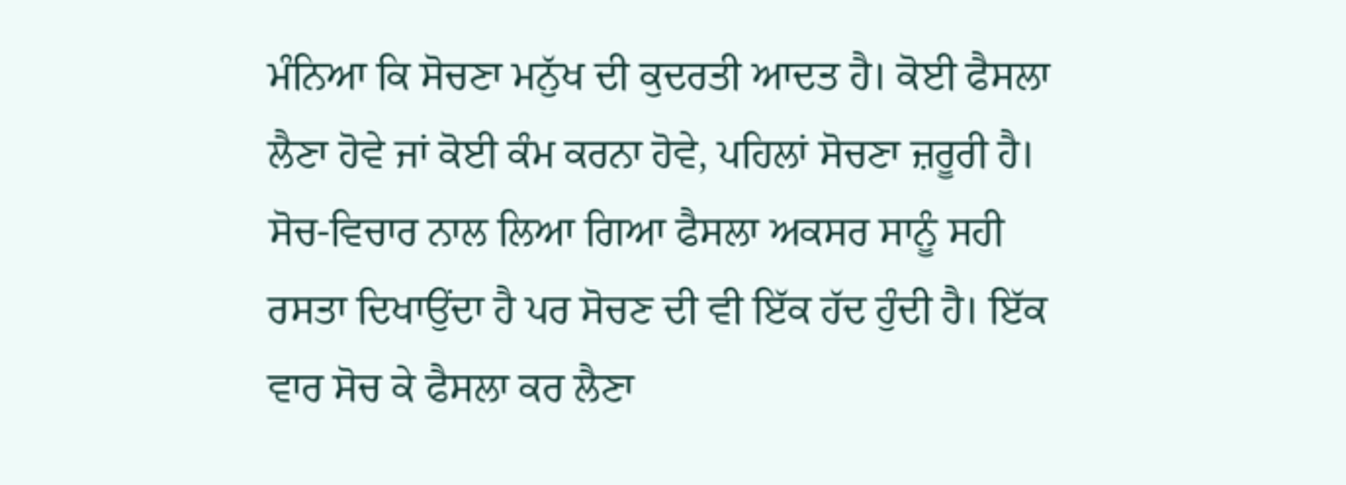ਮੰਨਿਆ ਕਿ ਸੋਚਣਾ ਮਨੁੱਖ ਦੀ ਕੁਦਰਤੀ ਆਦਤ ਹੈ। ਕੋਈ ਫੈਸਲਾ ਲੈਣਾ ਹੋਵੇ ਜਾਂ ਕੋਈ ਕੰਮ ਕਰਨਾ ਹੋਵੇ, ਪਹਿਲਾਂ ਸੋਚਣਾ ਜ਼ਰੂਰੀ ਹੈ। ਸੋਚ-ਵਿਚਾਰ ਨਾਲ ਲਿਆ ਗਿਆ ਫੈਸਲਾ ਅਕਸਰ ਸਾਨੂੰ ਸਹੀ ਰਸਤਾ ਦਿਖਾਉਂਦਾ ਹੈ ਪਰ ਸੋਚਣ ਦੀ ਵੀ ਇੱਕ ਹੱਦ ਹੁੰਦੀ ਹੈ। ਇੱਕ ਵਾਰ ਸੋਚ ਕੇ ਫੈਸਲਾ ਕਰ ਲੈਣਾ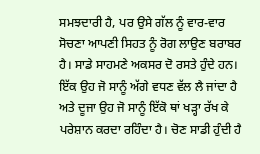ਸਮਝਦਾਰੀ ਹੈ, ਪਰ ਉਸੇ ਗੱਲ ਨੂੰ ਵਾਰ-ਵਾਰ ਸੋਚਣਾ ਆਪਣੀ ਸਿਹਤ ਨੂੰ ਰੋਗ ਲਾਉਣ ਬਰਾਬਰ ਹੈ। ਸਾਡੇ ਸਾਹਮਣੇ ਅਕਸਰ ਦੋ ਰਸਤੇ ਹੁੰਦੇ ਹਨ। ਇੱਕ ਉਹ ਜੋ ਸਾਨੂੰ ਅੱਗੇ ਵਧਣ ਵੱਲ ਲੈ ਜਾਂਦਾ ਹੈ ਅਤੇ ਦੂਜਾ ਉਹ ਜੋ ਸਾਨੂੰ ਇੱਕੋ ਥਾਂ ਖੜ੍ਹਾ ਰੱਖ ਕੇ ਪਰੇਸ਼ਾਨ ਕਰਦਾ ਰਹਿੰਦਾ ਹੈ। ਚੋਣ ਸਾਡੀ ਹੁੰਦੀ ਹੈ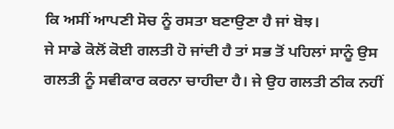ਕਿ ਅਸੀਂ ਆਪਣੀ ਸੋਚ ਨੂੰ ਰਸਤਾ ਬਣਾਉਣਾ ਹੈ ਜਾਂ ਬੋਝ।
ਜੇ ਸਾਡੇ ਕੋਲੋਂ ਕੋਈ ਗਲਤੀ ਹੋ ਜਾਂਦੀ ਹੈ ਤਾਂ ਸਭ ਤੋਂ ਪਹਿਲਾਂ ਸਾਨੂੰ ਉਸ ਗਲਤੀ ਨੂੰ ਸਵੀਕਾਰ ਕਰਨਾ ਚਾਹੀਦਾ ਹੈ। ਜੇ ਉਹ ਗਲਤੀ ਠੀਕ ਨਹੀਂ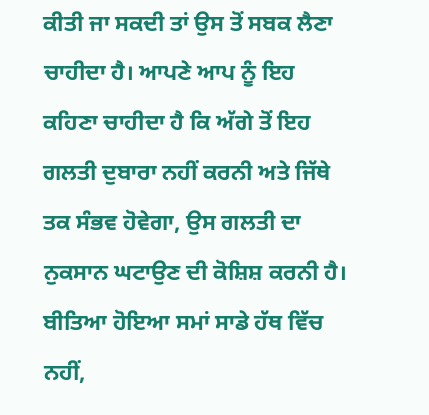ਕੀਤੀ ਜਾ ਸਕਦੀ ਤਾਂ ਉਸ ਤੋਂ ਸਬਕ ਲੈਣਾ ਚਾਹੀਦਾ ਹੈ। ਆਪਣੇ ਆਪ ਨੂੰ ਇਹ ਕਹਿਣਾ ਚਾਹੀਦਾ ਹੈ ਕਿ ਅੱਗੇ ਤੋਂ ਇਹ ਗਲਤੀ ਦੁਬਾਰਾ ਨਹੀਂ ਕਰਨੀ ਅਤੇ ਜਿੱਥੇ ਤਕ ਸੰਭਵ ਹੋਵੇਗਾ, ਉਸ ਗਲਤੀ ਦਾ ਨੁਕਸਾਨ ਘਟਾਉਣ ਦੀ ਕੋਸ਼ਿਸ਼ ਕਰਨੀ ਹੈ।
ਬੀਤਿਆ ਹੋਇਆ ਸਮਾਂ ਸਾਡੇ ਹੱਥ ਵਿੱਚ ਨਹੀਂ,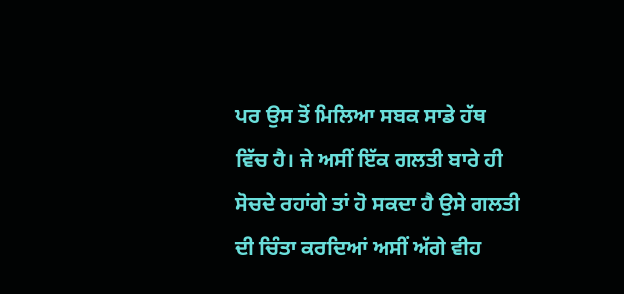ਪਰ ਉਸ ਤੋਂ ਮਿਲਿਆ ਸਬਕ ਸਾਡੇ ਹੱਥ ਵਿੱਚ ਹੈ। ਜੇ ਅਸੀਂ ਇੱਕ ਗਲਤੀ ਬਾਰੇ ਹੀ ਸੋਚਦੇ ਰਹਾਂਗੇ ਤਾਂ ਹੋ ਸਕਦਾ ਹੈ ਉਸੇ ਗਲਤੀ ਦੀ ਚਿੰਤਾ ਕਰਦਿਆਂ ਅਸੀਂ ਅੱਗੇ ਵੀਹ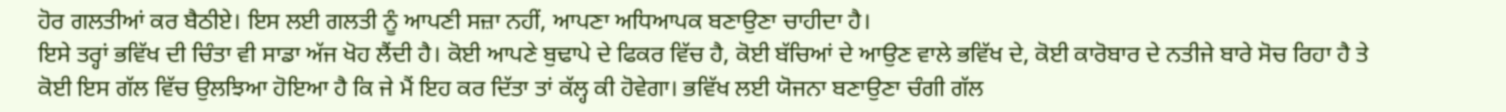ਹੋਰ ਗਲਤੀਆਂ ਕਰ ਬੈਠੀਏ। ਇਸ ਲਈ ਗਲਤੀ ਨੂੰ ਆਪਣੀ ਸਜ਼ਾ ਨਹੀਂ, ਆਪਣਾ ਅਧਿਆਪਕ ਬਣਾਉਣਾ ਚਾਹੀਦਾ ਹੈ।
ਇਸੇ ਤਰ੍ਹਾਂ ਭਵਿੱਖ ਦੀ ਚਿੰਤਾ ਵੀ ਸਾਡਾ ਅੱਜ ਖੋਹ ਲੈਂਦੀ ਹੈ। ਕੋਈ ਆਪਣੇ ਬੁਢਾਪੇ ਦੇ ਫਿਕਰ ਵਿੱਚ ਹੈ, ਕੋਈ ਬੱਚਿਆਂ ਦੇ ਆਉਣ ਵਾਲੇ ਭਵਿੱਖ ਦੇ, ਕੋਈ ਕਾਰੋਬਾਰ ਦੇ ਨਤੀਜੇ ਬਾਰੇ ਸੋਚ ਰਿਹਾ ਹੈ ਤੇ ਕੋਈ ਇਸ ਗੱਲ ਵਿੱਚ ਉਲਝਿਆ ਹੋਇਆ ਹੈ ਕਿ ਜੇ ਮੈਂ ਇਹ ਕਰ ਦਿੱਤਾ ਤਾਂ ਕੱਲ੍ਹ ਕੀ ਹੋਵੇਗਾ। ਭਵਿੱਖ ਲਈ ਯੋਜਨਾ ਬਣਾਉਣਾ ਚੰਗੀ ਗੱਲ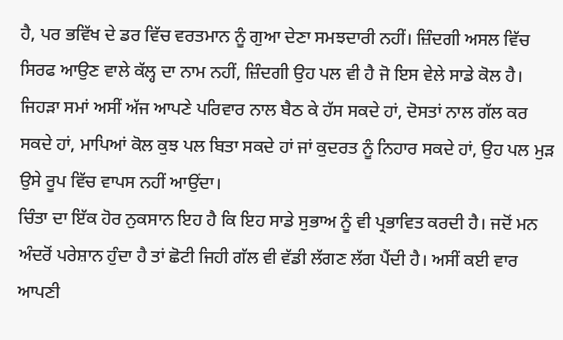ਹੈ, ਪਰ ਭਵਿੱਖ ਦੇ ਡਰ ਵਿੱਚ ਵਰਤਮਾਨ ਨੂੰ ਗੁਆ ਦੇਣਾ ਸਮਝਦਾਰੀ ਨਹੀਂ। ਜ਼ਿੰਦਗੀ ਅਸਲ ਵਿੱਚ ਸਿਰਫ ਆਉਣ ਵਾਲੇ ਕੱਲ੍ਹ ਦਾ ਨਾਮ ਨਹੀਂ, ਜ਼ਿੰਦਗੀ ਉਹ ਪਲ ਵੀ ਹੈ ਜੋ ਇਸ ਵੇਲੇ ਸਾਡੇ ਕੋਲ ਹੈ। ਜਿਹੜਾ ਸਮਾਂ ਅਸੀਂ ਅੱਜ ਆਪਣੇ ਪਰਿਵਾਰ ਨਾਲ ਬੈਠ ਕੇ ਹੱਸ ਸਕਦੇ ਹਾਂ, ਦੋਸਤਾਂ ਨਾਲ ਗੱਲ ਕਰ ਸਕਦੇ ਹਾਂ, ਮਾਪਿਆਂ ਕੋਲ ਕੁਝ ਪਲ ਬਿਤਾ ਸਕਦੇ ਹਾਂ ਜਾਂ ਕੁਦਰਤ ਨੂੰ ਨਿਹਾਰ ਸਕਦੇ ਹਾਂ, ਉਹ ਪਲ ਮੁੜ ਉਸੇ ਰੂਪ ਵਿੱਚ ਵਾਪਸ ਨਹੀਂ ਆਉਂਦਾ।
ਚਿੰਤਾ ਦਾ ਇੱਕ ਹੋਰ ਨੁਕਸਾਨ ਇਹ ਹੈ ਕਿ ਇਹ ਸਾਡੇ ਸੁਭਾਅ ਨੂੰ ਵੀ ਪ੍ਰਭਾਵਿਤ ਕਰਦੀ ਹੈ। ਜਦੋਂ ਮਨ ਅੰਦਰੋਂ ਪਰੇਸ਼ਾਨ ਹੁੰਦਾ ਹੈ ਤਾਂ ਛੋਟੀ ਜਿਹੀ ਗੱਲ ਵੀ ਵੱਡੀ ਲੱਗਣ ਲੱਗ ਪੈਂਦੀ ਹੈ। ਅਸੀਂ ਕਈ ਵਾਰ ਆਪਣੀ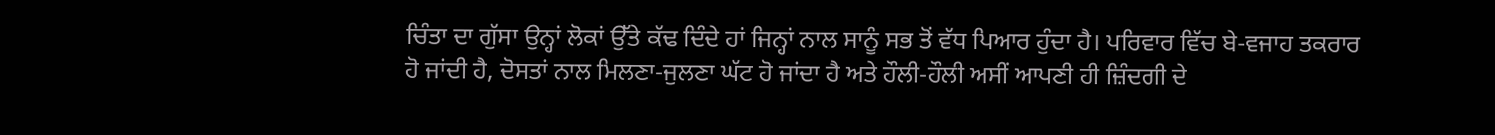ਚਿੰਤਾ ਦਾ ਗੁੱਸਾ ਉਨ੍ਹਾਂ ਲੋਕਾਂ ਉੱਤੇ ਕੱਢ ਦਿੰਦੇ ਹਾਂ ਜਿਨ੍ਹਾਂ ਨਾਲ ਸਾਨੂੰ ਸਭ ਤੋਂ ਵੱਧ ਪਿਆਰ ਹੁੰਦਾ ਹੈ। ਪਰਿਵਾਰ ਵਿੱਚ ਬੇ-ਵਜਾਹ ਤਕਰਾਰ ਹੋ ਜਾਂਦੀ ਹੈ, ਦੋਸਤਾਂ ਨਾਲ ਮਿਲਣਾ-ਜੁਲਣਾ ਘੱਟ ਹੋ ਜਾਂਦਾ ਹੈ ਅਤੇ ਹੌਲੀ-ਹੌਲੀ ਅਸੀਂ ਆਪਣੀ ਹੀ ਜ਼ਿੰਦਗੀ ਦੇ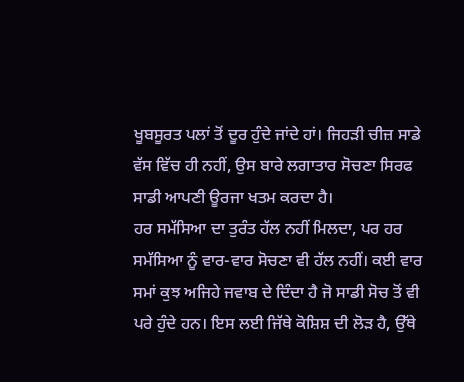ਖੂਬਸੂਰਤ ਪਲਾਂ ਤੋਂ ਦੂਰ ਹੁੰਦੇ ਜਾਂਦੇ ਹਾਂ। ਜਿਹੜੀ ਚੀਜ਼ ਸਾਡੇ ਵੱਸ ਵਿੱਚ ਹੀ ਨਹੀਂ, ਉਸ ਬਾਰੇ ਲਗਾਤਾਰ ਸੋਚਣਾ ਸਿਰਫ ਸਾਡੀ ਆਪਣੀ ਊਰਜਾ ਖਤਮ ਕਰਦਾ ਹੈ।
ਹਰ ਸਮੱਸਿਆ ਦਾ ਤੁਰੰਤ ਹੱਲ ਨਹੀਂ ਮਿਲਦਾ, ਪਰ ਹਰ ਸਮੱਸਿਆ ਨੂੰ ਵਾਰ-ਵਾਰ ਸੋਚਣਾ ਵੀ ਹੱਲ ਨਹੀਂ। ਕਈ ਵਾਰ ਸਮਾਂ ਕੁਝ ਅਜਿਹੇ ਜਵਾਬ ਦੇ ਦਿੰਦਾ ਹੈ ਜੋ ਸਾਡੀ ਸੋਚ ਤੋਂ ਵੀ ਪਰੇ ਹੁੰਦੇ ਹਨ। ਇਸ ਲਈ ਜਿੱਥੇ ਕੋਸ਼ਿਸ਼ ਦੀ ਲੋੜ ਹੈ, ਉੱਥੇ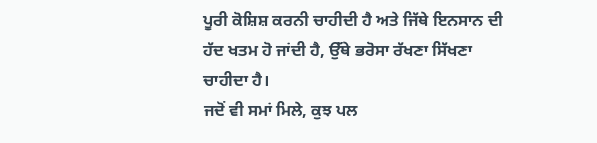ਪੂਰੀ ਕੋਸ਼ਿਸ਼ ਕਰਨੀ ਚਾਹੀਦੀ ਹੈ ਅਤੇ ਜਿੱਥੇ ਇਨਸਾਨ ਦੀ ਹੱਦ ਖਤਮ ਹੋ ਜਾਂਦੀ ਹੈ, ਉੱਥੇ ਭਰੋਸਾ ਰੱਖਣਾ ਸਿੱਖਣਾ ਚਾਹੀਦਾ ਹੈ।
ਜਦੋਂ ਵੀ ਸਮਾਂ ਮਿਲੇ, ਕੁਝ ਪਲ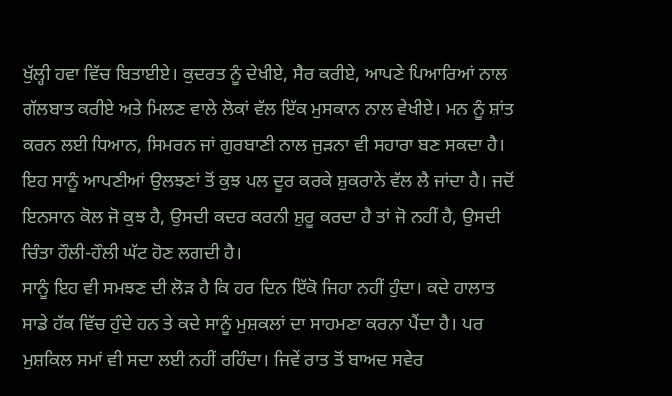ਖੁੱਲ੍ਹੀ ਹਵਾ ਵਿੱਚ ਬਿਤਾਈਏ। ਕੁਦਰਤ ਨੂੰ ਦੇਖੀਏ, ਸੈਰ ਕਰੀਏ, ਆਪਣੇ ਪਿਆਰਿਆਂ ਨਾਲ ਗੱਲਬਾਤ ਕਰੀਏ ਅਤੇ ਮਿਲਣ ਵਾਲੇ ਲੋਕਾਂ ਵੱਲ ਇੱਕ ਮੁਸਕਾਨ ਨਾਲ ਵੇਖੀਏ। ਮਨ ਨੂੰ ਸ਼ਾਂਤ ਕਰਨ ਲਈ ਧਿਆਨ, ਸਿਮਰਨ ਜਾਂ ਗੁਰਬਾਣੀ ਨਾਲ ਜੁੜਨਾ ਵੀ ਸਹਾਰਾ ਬਣ ਸਕਦਾ ਹੈ। ਇਹ ਸਾਨੂੰ ਆਪਣੀਆਂ ਉਲਝਣਾਂ ਤੋਂ ਕੁਝ ਪਲ ਦੂਰ ਕਰਕੇ ਸ਼ੁਕਰਾਨੇ ਵੱਲ ਲੈ ਜਾਂਦਾ ਹੈ। ਜਦੋਂ ਇਨਸਾਨ ਕੋਲ ਜੋ ਕੁਝ ਹੈ, ਉਸਦੀ ਕਦਰ ਕਰਨੀ ਸ਼ੁਰੂ ਕਰਦਾ ਹੈ ਤਾਂ ਜੋ ਨਹੀਂ ਹੈ, ਉਸਦੀ ਚਿੰਤਾ ਹੌਲੀ-ਹੌਲੀ ਘੱਟ ਹੋਣ ਲਗਦੀ ਹੈ।
ਸਾਨੂੰ ਇਹ ਵੀ ਸਮਝਣ ਦੀ ਲੋੜ ਹੈ ਕਿ ਹਰ ਦਿਨ ਇੱਕੋ ਜਿਹਾ ਨਹੀਂ ਹੁੰਦਾ। ਕਦੇ ਹਾਲਾਤ ਸਾਡੇ ਹੱਕ ਵਿੱਚ ਹੁੰਦੇ ਹਨ ਤੇ ਕਦੇ ਸਾਨੂੰ ਮੁਸ਼ਕਲਾਂ ਦਾ ਸਾਹਮਣਾ ਕਰਨਾ ਪੈਂਦਾ ਹੈ। ਪਰ ਮੁਸ਼ਕਿਲ ਸਮਾਂ ਵੀ ਸਦਾ ਲਈ ਨਹੀਂ ਰਹਿੰਦਾ। ਜਿਵੇਂ ਰਾਤ ਤੋਂ ਬਾਅਦ ਸਵੇਰ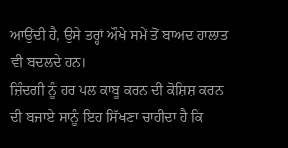ਆਉਂਦੀ ਹੈ, ਉਸੇ ਤਰ੍ਹਾਂ ਔਖੇ ਸਮੇਂ ਤੋਂ ਬਾਅਦ ਹਾਲਾਤ ਵੀ ਬਦਲਦੇ ਹਨ।
ਜ਼ਿੰਦਗੀ ਨੂੰ ਹਰ ਪਲ ਕਾਬੂ ਕਰਨ ਦੀ ਕੋਸ਼ਿਸ਼ ਕਰਨ ਦੀ ਬਜਾਏ ਸਾਨੂੰ ਇਹ ਸਿੱਖਣਾ ਚਾਹੀਦਾ ਹੈ ਕਿ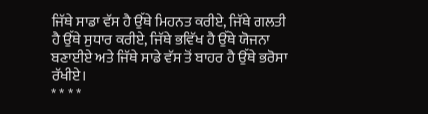ਜਿੱਥੇ ਸਾਡਾ ਵੱਸ ਹੈ ਉੱਥੇ ਮਿਹਨਤ ਕਰੀਏ, ਜਿੱਥੇ ਗਲਤੀ ਹੈ ਉੱਥੇ ਸੁਧਾਰ ਕਰੀਏ, ਜਿੱਥੇ ਭਵਿੱਖ ਹੈ ਉੱਥੇ ਯੋਜਨਾ ਬਣਾਈਏ ਅਤੇ ਜਿੱਥੇ ਸਾਡੇ ਵੱਸ ਤੋਂ ਬਾਹਰ ਹੈ ਉੱਥੇ ਭਰੋਸਾ ਰੱਖੀਏ।
* * * *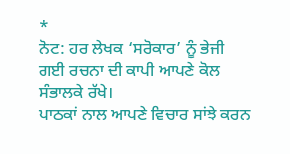*
ਨੋਟ: ਹਰ ਲੇਖਕ ‘ਸਰੋਕਾਰ’ ਨੂੰ ਭੇਜੀ ਗਈ ਰਚਨਾ ਦੀ ਕਾਪੀ ਆਪਣੇ ਕੋਲ ਸੰਭਾਲਕੇ ਰੱਖੇ।
ਪਾਠਕਾਂ ਨਾਲ ਆਪਣੇ ਵਿਚਾਰ ਸਾਂਝੇ ਕਰਨ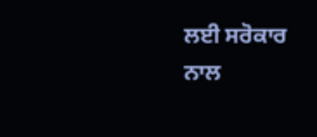ਲਈ ਸਰੋਕਾਰ ਨਾਲ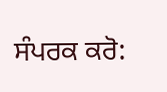ਸੰਪਰਕ ਕਰੋ: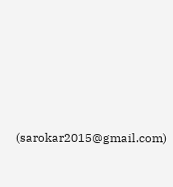(sarokar2015@gmail.com)